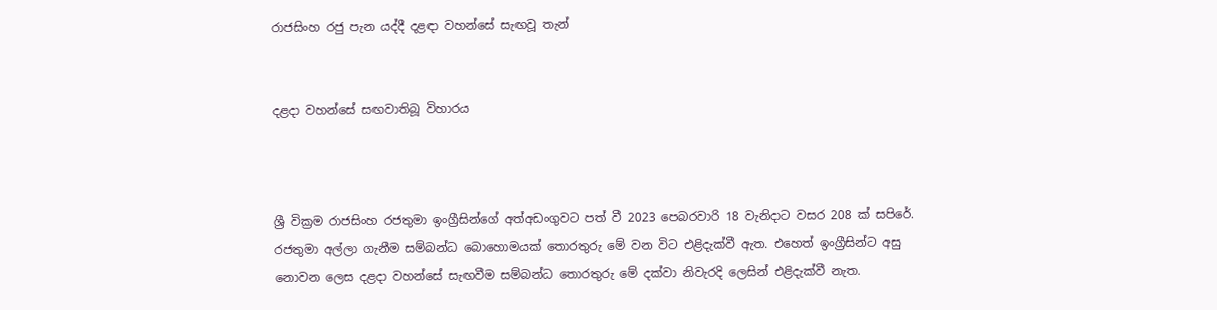රාජසිංහ රජු පැන යද්දී දළඳා වහන්සේ සැඟවූ තැන්


දළදා වහන්සේ සඟවාතිබූ විහාරය



ශ්‍රී වික්‍රම රාජසිංහ රජතුමා ඉංග්‍රීසින්ගේ අත්අඩංගුවට පත් වී 2023 පෙබරවාරි 18 වැනිදාට වසර 208 ක් සපිරේ. රජතුමා අල්ලා ගැනීම සම්බන්ධ බොහොමයක් තොරතුරු මේ වන විට එළිදැක්වී ඇත. එහෙත් ඉංග්‍රීසින්ට අසු නොවන ලෙස දළදා වහන්සේ සැඟවීම සම්බන්ධ තොරතුරු මේ දක්වා නිවැරදි ලෙසින් එළිදැක්වී නැත.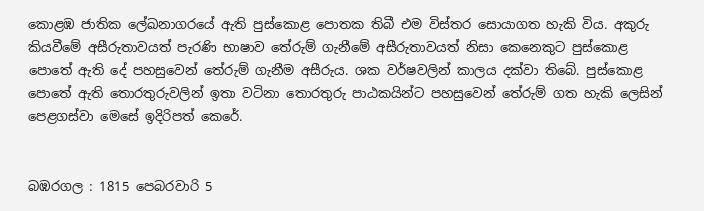කොළඹ ජාතික ලේඛනාගරයේ ඇති පුස්කොළ පොතක තිබී එම විස්තර සොයාගත හැකි විය. අකුරු කියවීමේ අසීරුතාවයත් පැරණි භාෂාව තේරුම් ගැනීමේ අසීරුතාවයත් නිසා කෙනෙකුට පුස්කොළ පොතේ ඇති දේ පහසුවෙන් තේරුම් ගැනීම අසීරුය. ශක වර්ෂවලින් කාලය දක්වා තිබේ. පුස්කොළ පොතේ ඇති තොරතුරුවලින් ඉතා වටිනා තොරතුරු පාඨකයින්ට පහසුවෙන් තේරුම් ගත හැකි ලෙසින් පෙළගස්වා මෙසේ ඉදිරිපත් කෙරේ.


බඹරගල : 1815 පෙබරවාරි 5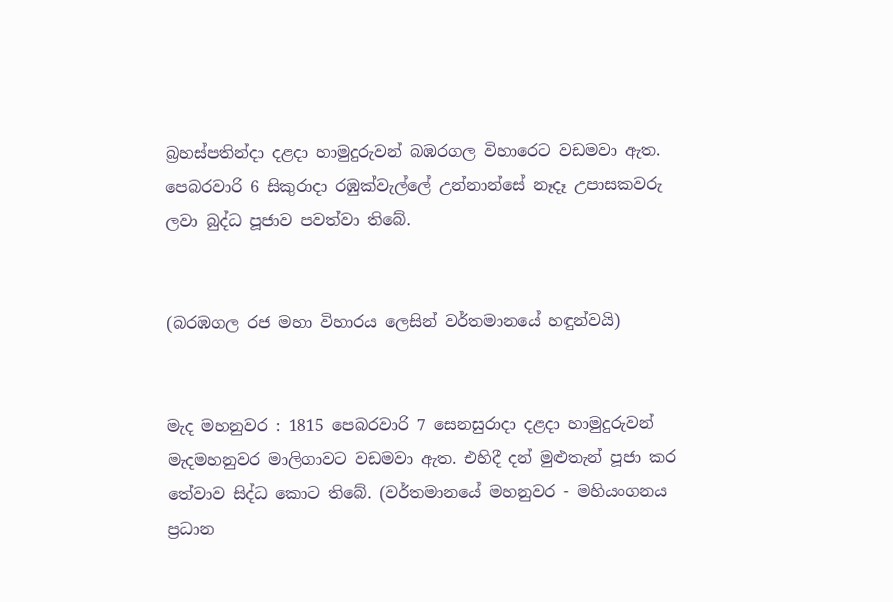බ්‍රහස්පතින්දා දළදා හාමුදුරුවන් බඹරගල විහාරෙට වඩමවා ඇත. පෙබරවාරි 6 සිකුරාදා රඹුක්වැල්ලේ උන්නාන්සේ නෑදෑ උපාසකවරු ලවා බුද්ධ පූජාව පවත්වා තිබේ.


(බරඹගල රජ මහා විහාරය ලෙසින් වර්තමානයේ හඳුන්වයි)


මැද මහනුවර : 1815 පෙබරවාරි 7 සෙනසුරාදා දළදා හාමුදුරුවන් මැදමහනුවර මාලිගාවට වඩමවා ඇත. එහිදී දන් මුළුතැන් පූජා කර තේවාව සිද්ධ කොට තිබේ. (වර්තමානයේ මහනුවර - මහියංගනය ප්‍රධාන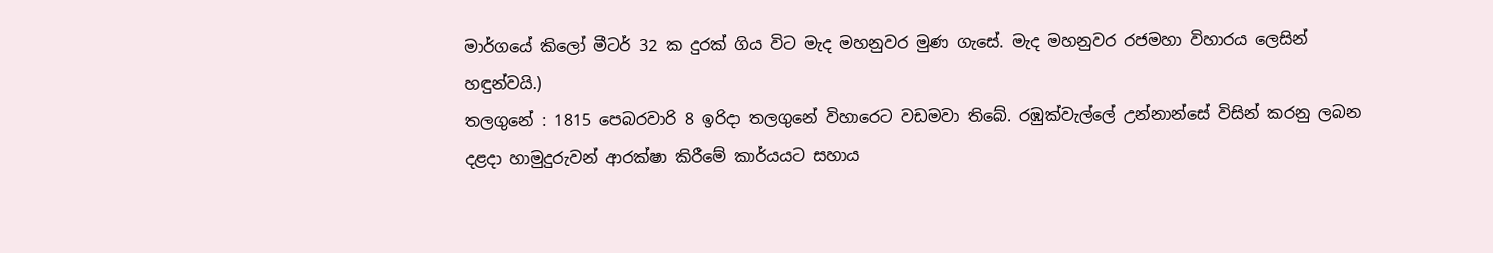මාර්ගයේ කිලෝ මීටර් 32 ක දුරක් ගිය විට මැද මහනුවර මුණ ගැසේ. මැද මහනුවර රජමහා විහාරය ලෙසින් හඳුන්වයි.)
තලගුනේ : 1815 පෙබරවාරි 8 ඉරිදා තලගුනේ විහාරෙට වඩමවා තිබේ. රඹුක්වැල්ලේ උන්නාන්සේ විසින් කරනු ලබන දළදා හාමුදුරුවන් ආරක්ෂා කිරීමේ කාර්යයට සහාය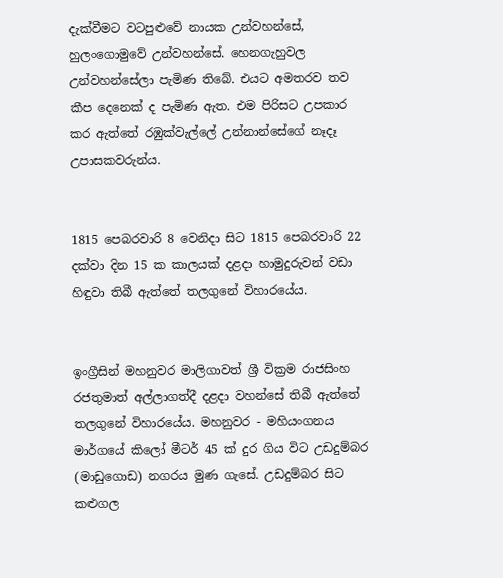දැක්වීමට වටපුළුවේ නායක උන්වහන්සේ, හුලංගොමුවේ උන්වහන්සේ. හෙනගැහුවල උන්වහන්සේලා පැමිණ තිබේ. එයට අමතරව තව කීප දෙනෙක් ද පැමිණ ඇත. එම පිරිසට උපකාර කර ඇත්තේ රඹුක්වැල්ලේ උන්නාන්සේගේ නෑදෑ උපාසකවරුන්ය.


1815 පෙබරවාරි 8 වෙනිදා සිට 1815 පෙබරවාරි 22 දක්වා දින 15 ක කාලයක් දළදා හාමුදුරුවන් වඩා හිඳුවා තිබී ඇත්තේ තලගුනේ විහාරයේය.


ඉංග්‍රීසින් මහනුවර මාලිගාවත් ශ්‍රී වික්‍රම රාජසිංහ රජතුමාත් අල්ලාගත්දී දළදා වහන්සේ තිබී ඇත්තේ තලගුනේ විහාරයේය. මහනුවර - මහියංගනය මාර්ගයේ කිලෝ මීටර් 45 ක් දුර ගිය විට උඩදුම්බර (මාඩුගොඩ) නගරය මුණ ගැසේ. උඩදුම්බර සිට කළුගල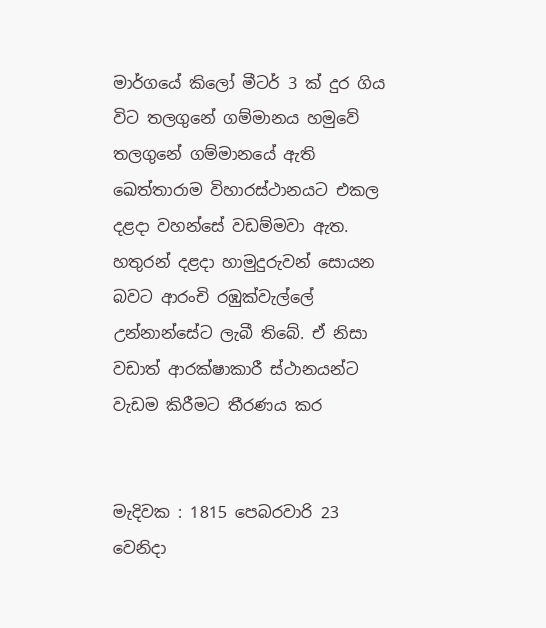මාර්ගයේ කිලෝ මීටර් 3 ක් දුර ගිය විට තලගුනේ ගම්මානය හමුවේ තලගුනේ ගම්මානයේ ඇති ඛෙත්තාරාම විහාරස්ථානයට එකල දළදා වහන්සේ වඩම්මවා ඇත. හතුරන් දළදා හාමුදුරුවන් සොයන බවට ආරංචි රඹුක්වැල්ලේ උන්නාන්සේට ලැබී තිබේ. ඒ නිසා වඩාත් ආරක්ෂාකාරී ස්ථානයන්ට වැඩම කිරීමට තීරණය කර


මැදිවක : 1815 පෙබරවාරි 23 වෙනිදා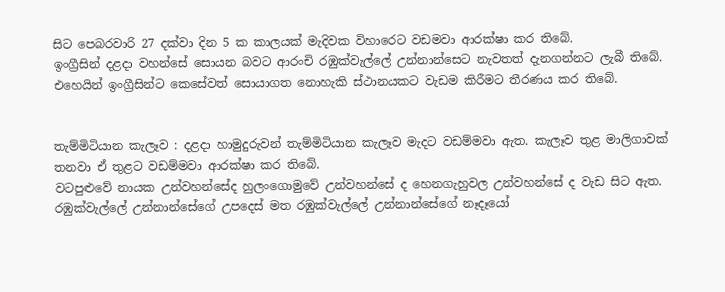සිට පෙබරවාරි 27 දක්වා දින 5 ක කාලයක් මැදිවක විහාරෙට වඩමවා ආරක්ෂා කර තිබේ.
ඉංග්‍රීසින් දළදා වහන්සේ සොයන බවට ආරංචි රඹුක්වැල්ලේ උන්නාන්සෙට නැවතත් දැනගන්නට ලැබී තිබේ. එහෙයින් ඉංග්‍රීසින්ට කෙසේවත් සොයාගත නොහැකි ස්ථානයකට වැඩම කිරීමට තීරණය කර තිබේ.


තැම්මිටියාන කැලෑව : දළදා හාමුදුරුවන් තැම්මිටියාන කැලෑව මැදට වඩම්මවා ඇත. කැලෑව තුළ මාලිගාවක් තනවා ඒ තුළට වඩම්මවා ආරක්ෂා කර තිබේ.
වටපුළුවේ නායක උන්වහන්සේද හුලංගොමුවේ උන්වහන්සේ ද හෙනගැහුවල උන්වහන්සේ ද වැඩ සිට ඇත. රඹුක්වැල්ලේ උන්නාන්සේගේ උපදෙස් මත රඹුක්වැල්ලේ උන්නාන්සේගේ නෑදෑයෝ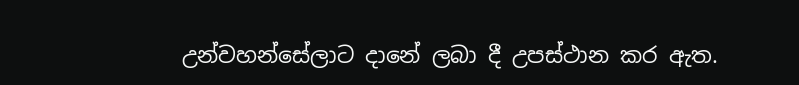උන්වහන්සේලාට දානේ ලබා දී උපස්ථාන කර ඇත.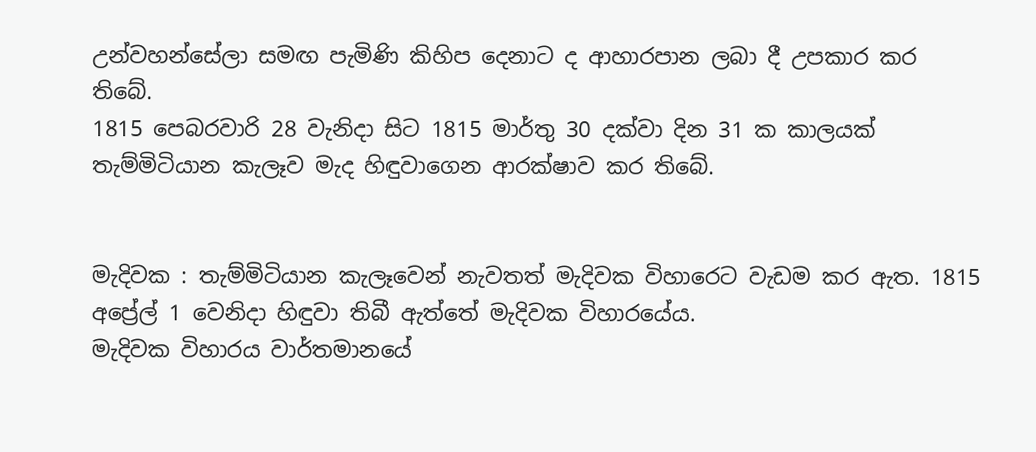උන්වහන්සේලා සමඟ පැමිණි කිහිප දෙනාට ද ආහාරපාන ලබා දී උපකාර කර තිබේ.
1815 පෙබරවාරි 28 වැනිදා සිට 1815 මාර්තු 30 දක්වා දින 31 ක කාලයක් තැම්මිටියාන කැලෑව මැද හිඳුවාගෙන ආරක්ෂාව කර තිබේ.


මැදිවක : තැම්මිටියාන කැලෑවෙන් නැවතත් මැදිවක විහාරෙට වැඩම කර ඇත. 1815 අප්‍රේල් 1 වෙනිදා හිඳුවා තිබී ඇත්තේ මැදිවක විහාරයේය.
මැදිවක විහාරය වාර්තමානයේ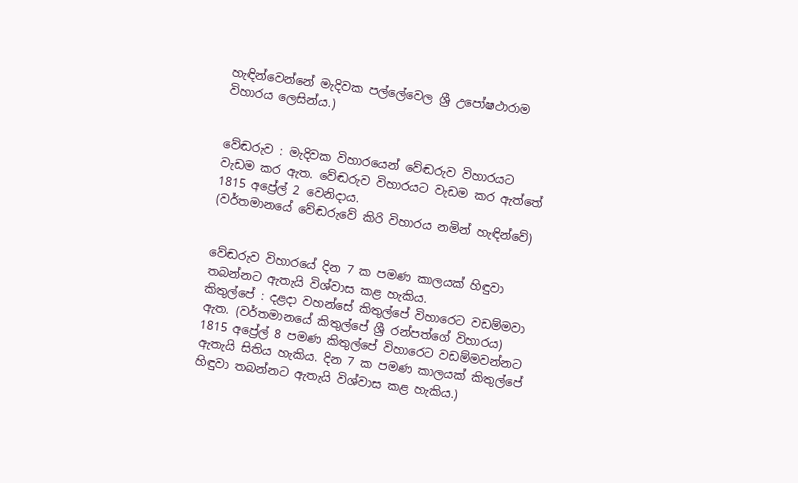හැඳින්වෙන්නේ මැදිවක පල්ලේවෙල ශ්‍රී උපෝෂථාරාම විහාරය ලෙසින්ය.)


වේඬරුව : මැදිවක විහාරයෙන් වේඬරුව විහාරයට වැඩම කර ඇත. වේඬරුව විහාරයට වැඩම කර ඇත්තේ 1815 අප්‍රේල් 2 වෙනිදාය.
(වර්තමානයේ වේඬරුවේ කිරි විහාරය නමින් හැඳින්වේ)


වේඬරුව විහාරයේ දින 7 ක පමණ කාලයක් හිඳුවා තබන්නට ඇතැයි විශ්වාස කළ හැකිය.
කිතුල්පේ : දළදා වහන්සේ කිතුල්පේ විහාරෙට වඩම්මවා ඇත. (වර්තමානයේ කිතුල්පේ ශ්‍රී රන්පත්ගේ විහාරය)
1815 අප්‍රේල් 8 පමණ කිතුල්පේ විහාරෙට වඩම්මවන්නට ඇතැයි සිතිය හැකිය. දින 7 ක පමණ කාලයක් කිතුල්පේ හිඳුවා තබන්නට ඇතැයි විශ්වාස කළ හැකිය.)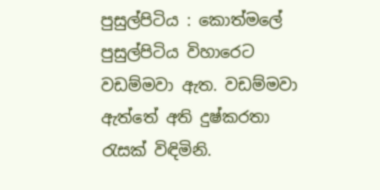පුසුල්පිටිය : කොත්මලේ පුසුල්පිටිය විහාරෙට වඩම්මවා ඇත. වඩම්මවා ඇත්තේ අති දුෂ්කරතා රැසක් විඳිමිනි.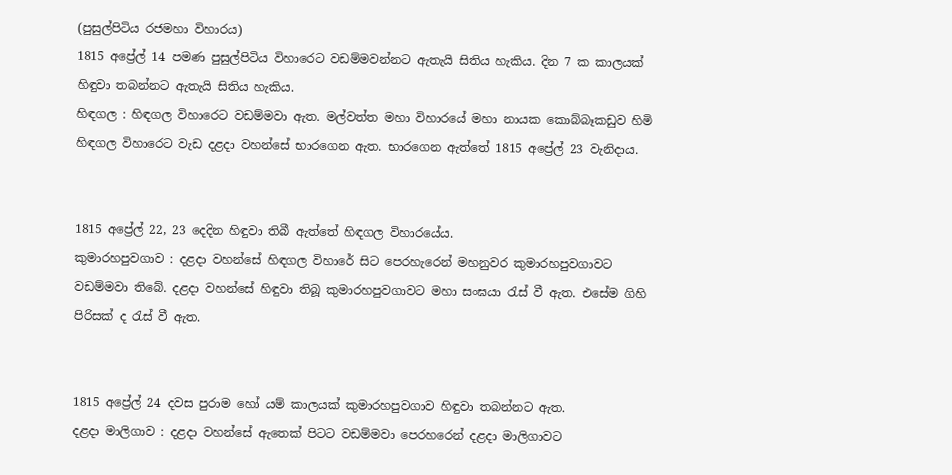(පුසුල්පිටිය රජමහා විහාරය)
1815 අප්‍රේල් 14 පමණ පුසුල්පිටිය විහාරෙට වඩම්මවන්නට ඇතැයි සිතිය හැකිය. දින 7 ක කාලයක් හිඳුවා තබන්නට ඇතැයි සිතිය හැකිය.
හිඳගල : හිඳගල විහාරෙට වඩම්මවා ඇත. මල්වත්ත මහා විහාරයේ මහා නායක කොබ්බෑකඩුව හිමි හිඳගල විහාරෙට වැඩ දළදා වහන්සේ භාරගෙන ඇත. භාරගෙන ඇත්තේ 1815 අප්‍රේල් 23 වැනිදාය.


1815 අප්‍රේල් 22, 23 දෙදින හිඳුවා තිබී ඇත්තේ හිඳගල විහාරයේය.
කුමාරහපුවගාව : දළදා වහන්සේ හිඳගල විහාරේ සිට පෙරහැරෙන් මහනුවර කුමාරහපුවගාවට වඩම්මවා තිබේ. දළදා වහන්සේ හිඳුවා තිබූ කුමාරහපුවගාවට මහා සංඝයා රැස් වී ඇත. එසේම ගිහි පිරිසක් ද රැස් වී ඇත.


1815 අප්‍රේල් 24 දවස පුරාම හෝ යම් කාලයක් කුමාරහපුවගාව හිඳුවා තබන්නට ඇත.
දළදා මාලිගාව : දළදා වහන්සේ ඇතෙක් පිටට වඩම්මවා පෙරහරෙන් දළදා මාලිගාවට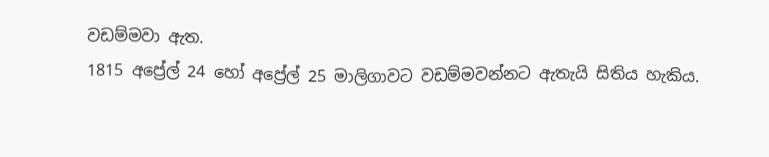වඩම්මවා ඇත.
1815 අප්‍රේල් 24 හෝ අප්‍රේල් 25 මාලිගාවට වඩම්මවන්නට ඇතැයි සිතිය හැකිය.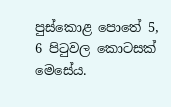පුස්කොළ පොතේ 5, 6 පිටුවල කොටසක් මෙසේය.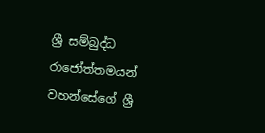ශ්‍රී සම්බුද්ධ රාජෝත්තමයන් වහන්සේගේ ශ්‍රී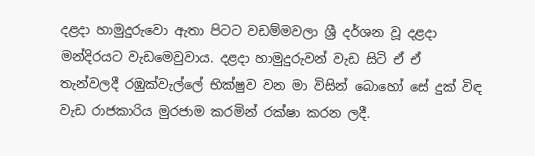දළදා හාමුදුරුවො ඇතා පිටට වඩම්මවලා ශ්‍රී දර්ශන වූ දළදා මන්දිරයට වැඩමෙවුවාය. දළදා හාමුදුරුවන් වැඩ සිටි ඒ ඒ තැන්වලදී රඹුක්වැල්ලේ භික්ෂුව වන මා විසින් බොහෝ සේ දුක් විඳ වැඩ රාජකාරිය මුරජාම කරමින් රක්ෂා කරන ලදී.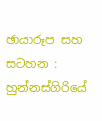ඡායාරූප සහ සටහන : හුන්නස්ගිරියේ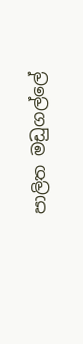පාලිත මඩුගල්ලේ